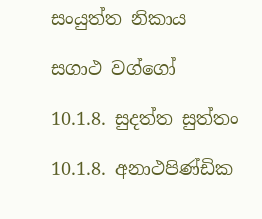සංයුත්ත නිකාය

සගාථ වග්ගෝ

10.1.8. සුදත්ත සුත්තං

10.1.8. අනාථපිණ්ඩික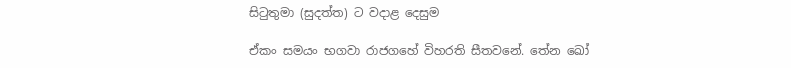සිටුතුමා (සුදත්ත) ට වදාළ දෙසුම

ඒකං සමයං භගවා රාජගහේ විහරති සීතවනේ. තේන ඛෝ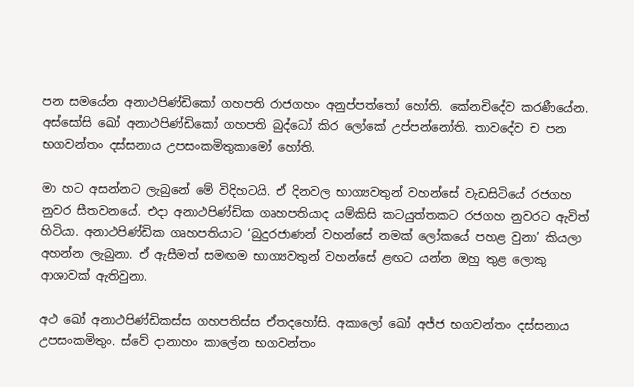පන සමයේන අනාථපිණ්‌ඩිකෝ ගහපති රාජගහං අනුප්‌පත්‌තෝ හෝති. කේනචිදේව කරණීයේන. අස්‌සෝසි ඛෝ අනාථපිණ්‌ඩිකෝ ගහපති බුද්ධෝ කිර ලෝකේ උප්‌පන්‌නෝති. තාවදේව ච පන භගවන්‌තං දස්‌සනාය උපසංකමිතුකාමෝ හෝති.

මා හට අසන්නට ලැබුනේ මේ විදිහටයි. ඒ දිනවල භාග්‍යවතුන් වහන්සේ වැඩසිටියේ රජගහ නුවර සීතවනයේ. එදා අනාථපිණ්ඩික ගෘහපතියාද යම්කිසි කටයුත්තකට රජගහ නුවරට ඇවිත් හිටියා. අනාථපිණ්ඩික ගෘහපතියාට ‘බුදුරජාණන් වහන්සේ නමක් ලෝකයේ පහළ වුනා’ කියලා අහන්න ලැබුනා. ඒ ඇසීමත් සමඟම භාග්‍යවතුන් වහන්සේ ළඟට යන්න ඔහු තුළ ලොකු ආශාවක් ඇතිවුනා.

අථ ඛෝ අනාථපිණ්‌ඩිකස්‌ස ගහපතිස්‌ස ඒතදහෝසි. අකාලෝ ඛෝ අජ්‌ජ භගවන්‌තං දස්‌සනාය උපසංකමිතුං. ස්‌වේ දානාහං කාලේන භගවන්‌තං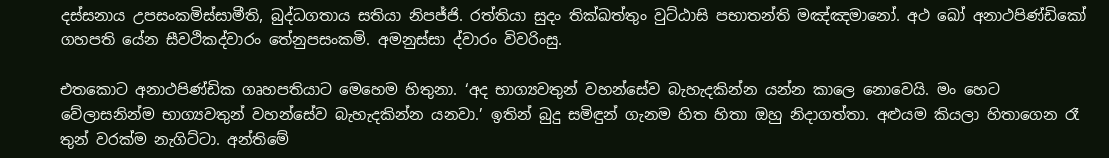දස්‌සනාය උපසංකමිස්‌සාමීති, බුද්‌ධගතාය සතියා නිපජ්‌ජි. රත්‌තියා සුදං තික්‌ඛත්‌තුං වුට්‌ඨාසි පභාතන්‌ති මඤ්‌ඤමානෝ. අථ ඛෝ අනාථපිණ්‌ඩිකෝ ගහපති යේන සීවථිකද්‌වාරං තේනුපසංකමි. අමනුස්‌සා ද්‌වාරං විවරිංසු.

එතකොට අනාථපිණ්ඩික ගෘහපතියාට මෙහෙම හිතුනා. ‘අද භාග්‍යවතුන් වහන්සේව බැහැදකින්න යන්න කාලෙ නොවෙයි. මං හෙට වේලාසනින්ම භාග්‍යවතුන් වහන්සේව බැහැදකින්න යනවා.’ ඉතින් බුදු සමිඳුන් ගැනම හිත හිතා ඔහු නිදාගත්තා. අළුයම කියලා හිතාගෙන රෑ තුන් වරක්ම නැගිට්ටා. අන්තිමේ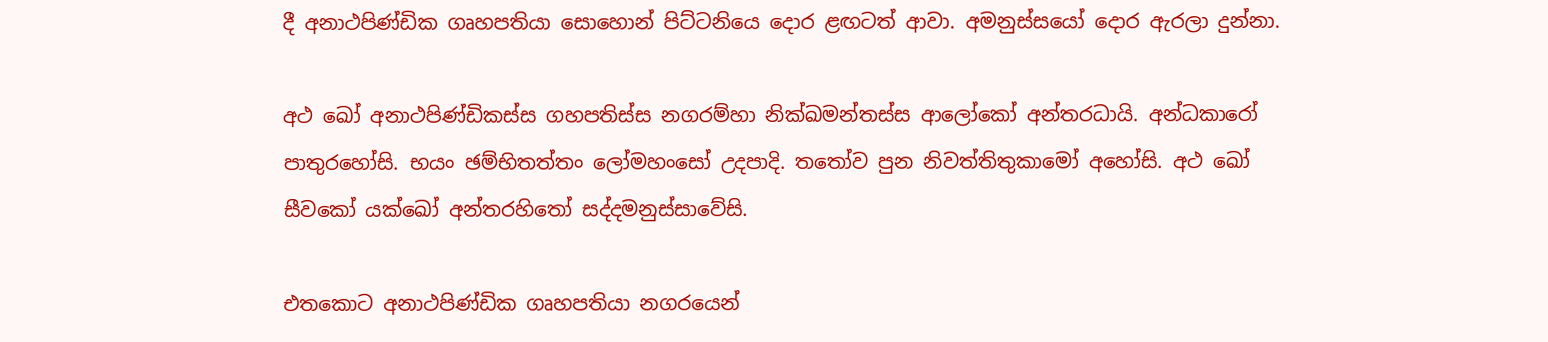දී අනාථපිණ්ඩික ගෘහපතියා සොහොන් පිට්ටනියෙ දොර ළඟටත් ආවා. අමනුස්සයෝ දොර ඇරලා දුන්නා.

අථ ඛෝ අනාථපිණ්‌ඩිකස්‌ස ගහපතිස්‌ස නගරම්‌හා නික්‌ඛමන්‌තස්‌ස ආලෝකෝ අන්‌තරධායි. අන්‌ධකාරෝ පාතුරහෝසි. භයං ඡම්‌භිතත්‌තං ලෝමහංසෝ උදපාදි. තතෝව පුන නිවත්‌තිතුකාමෝ අහෝසි. අථ ඛෝ සීවකෝ යක්ඛෝ අන්‌තරහිතෝ සද්‌දමනුස්‌සාවේසි.

එතකොට අනාථපිණ්ඩික ගෘහපතියා නගරයෙන්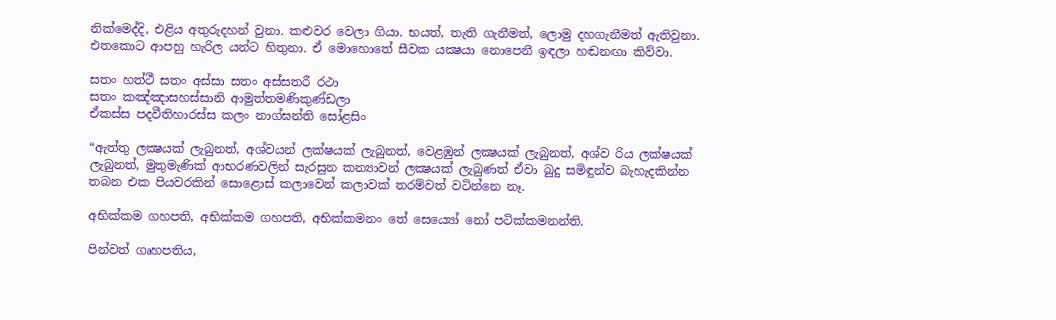නික්මෙද්දි, එළිය අතුරුදහන් වුනා. කළුවර වෙලා ගියා. භයත්, තැති ගැනීමත්, ලොමු දහගැනීමත් ඇතිවුනා. එතකොට ආපහු හැරිල යන්ට හිතුනා. ඒ මොහොතේ සීවක යක්‍ෂයා නොපෙනී ඉඳලා හඬනඟා කිව්වා.

සතං හත්‌ථී සතං අස්‌සා සතං අස්‌සතරී රථා
සතං කඤ්‌ඤාසහස්‌සානි ආමුත්තමණිකුණ්‌ඩලා
ඒකස්‌ස පදවීතිහාරස්‌ස කලං නාග්‌ඝන්‌ති සෝළසිං

“ඇත්තු ලක්‍ෂයක් ලැබුනත්, අශ්වයන් ලක්ෂයක් ලැබුනත්, වෙළඹුන් ලක්‍ෂයක් ලැබුනත්, අශ්ව රිය ලක්ෂයක් ලැබුනත්, මුතුමැණික් ආභරණවලින් සැරසුන කන්‍යාවන් ලක්‍ෂයක් ලැබුණත් ඒවා බුදු සමිඳුන්ව බැහැදකින්න තබන එක පියවරකින් සොළොස් කලාවෙන් කලාවක් තරම්වත් වටින්නෙ නෑ.

අභික්‌කම ගහපති, අභික්‌කම ගහපති, අභික්‌කමනං තේ සෙය්‍යෝ නෝ පටික්‌කමනන්‌ති.

පින්වත් ගෘහපතිය,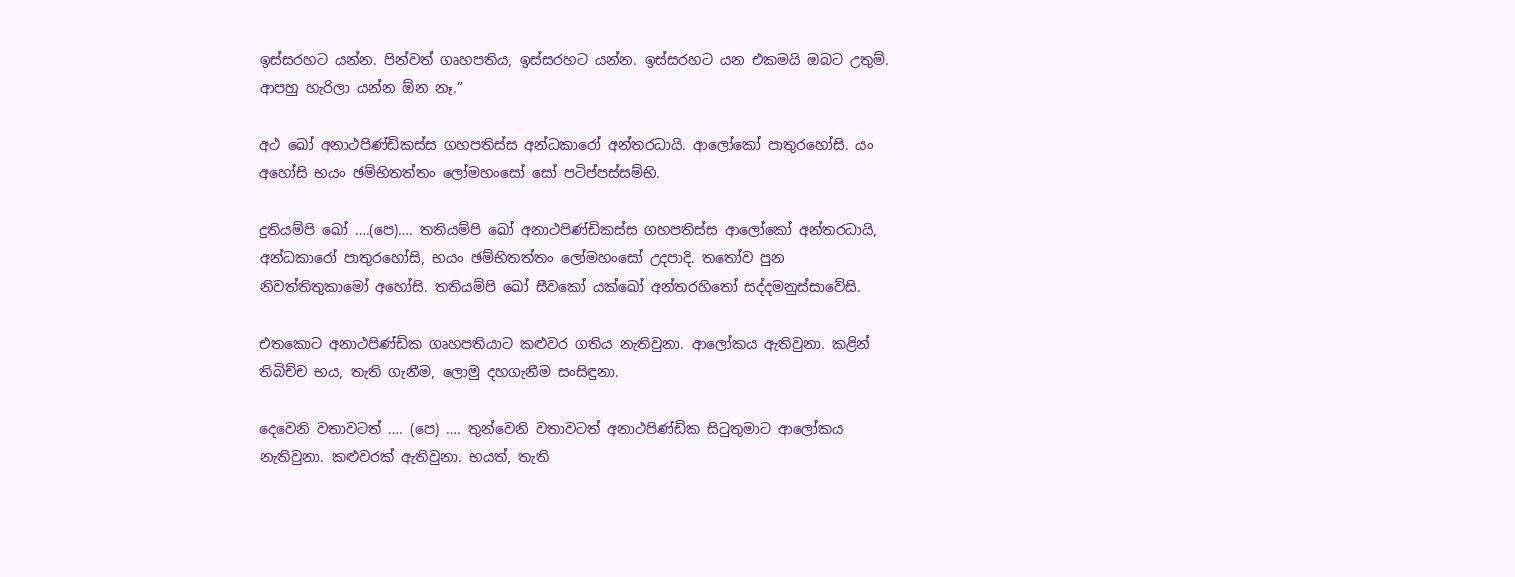ඉස්සරහට යන්න. පින්වත් ගෘහපතිය, ඉස්සරහට යන්න. ඉස්සරහට යන එකමයි ඔබට උතුම්. ආපහු හැරිලා යන්න ඕන නෑ.”

අථ ඛෝ අනාථපිණ්‌ඩිකස්‌ස ගහපතිස්‌ස අන්‌ධකාරෝ අන්‌තරධායි. ආලෝකෝ පාතුරහෝසි. යං අහෝසි භයං ඡම්‌භිතත්‌තං ලෝමහංසෝ සෝ පටිප්‌පස්‌සම්‌භි.

දුතියම්‌පි ඛෝ ….(පෙ)…. තතියම්‌පි ඛෝ අනාථපිණ්‌ඩිකස්‌ස ගහපතිස්‌ස ආලෝකෝ අන්‌තරධායි, අන්‌ධකාරෝ පාතුරහෝසි, භයං ඡම්‌භිතත්‌තං ලෝමහංසෝ උදපාදි. තතෝව පුන නිවත්‌තිතුකාමෝ අහෝසි. තතියම්‌පි ඛෝ සීවකෝ යක්ඛෝ අන්‌තරහිතෝ සද්‌දමනුස්‌සාවේසි.

එතකොට අනාථපිණ්ඩික ගෘහපතියාට කළුවර ගතිය නැතිවුනා. ආලෝකය ඇතිවුනා. කළින් තිබිච්ච භය, තැති ගැනීම, ලොමු දහගැනීම සංසිඳුනා.

දෙවෙනි වතාවටත් …. (පෙ) …. තුන්වෙනි වතාවටත් අනාථපිණ්ඩික සිටුතුමාට ආලෝකය නැතිවුනා. කළුවරක් ඇතිවුනා. භයත්, තැති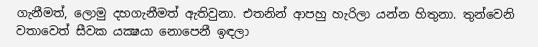ගැනීමත්, ලොමු දහගැනීමත් ඇතිවුනා. එතනින් ආපහු හැරිලා යන්න හිතුනා. තුන්වෙනි වතාවෙත් සීවක යක්‍ෂයා නොපෙනී ඉඳලා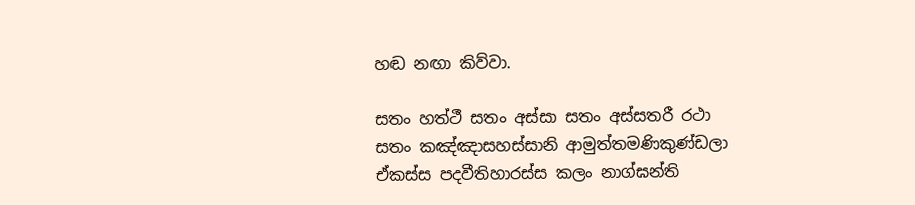හඬ නඟා කිව්වා.

සතං හත්‌ථී සතං අස්‌සා සතං අස්‌සතරී රථා
සතං කඤ්‌ඤාසහස්‌සානි ආමුත්තමණිකුණ්‌ඩලා
ඒකස්‌ස පදවීතිහාරස්‌ස කලං නාග්‌ඝන්‌ති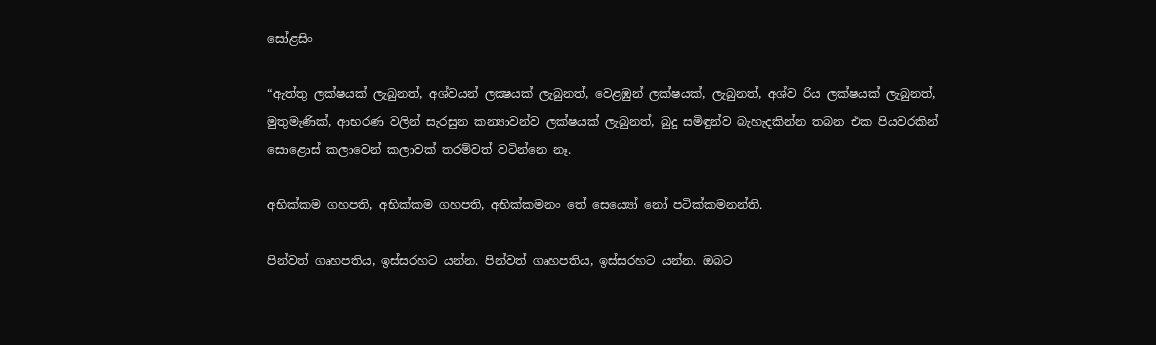සෝළසිං

“ඇත්තු ලක්ෂයක් ලැබුනත්, අශ්වයන් ලක්‍ෂයක් ලැබුනත්, වෙළඹුන් ලක්ෂයක්, ලැබුනත්, අශ්ව රිය ලක්ෂයක් ලැබුනත්, මුතුමැණික්, ආභරණ වලින් සැරසුන කන්‍යාවන්ව ලක්ෂයක් ලැබුනත්, බුදු සමිඳුන්ව බැහැදකින්න තබන එක පියවරකින් සොළොස් කලාවෙන් කලාවක් තරම්වත් වටින්නෙ නෑ.

අභික්‌කම ගහපති, අභික්‌කම ගහපති, අභික්‌කමනං තේ සෙය්‍යෝ නෝ පටික්‌කමනන්‌ති.

පින්වත් ගෘහපතිය, ඉස්සරහට යන්න. පින්වත් ගෘහපතිය, ඉස්සරහට යන්න. ඔබට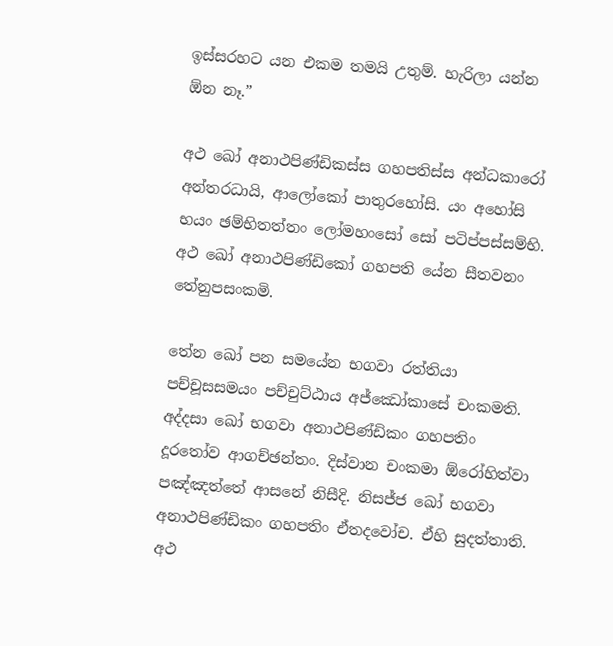ඉස්සරහට යන එකම තමයි උතුම්. හැරිලා යන්න ඕන නෑ.”

අථ ඛෝ අනාථපිණ්‌ඩිකස්‌ස ගහපතිස්‌ස අන්‌ධකාරෝ අන්‌තරධායි, ආලෝකෝ පාතුරහෝසි. යං අහෝසි භයං ඡම්‌භිතත්‌තං ලෝමහංසෝ සෝ පටිප්‌පස්‌සම්‌භි. අථ ඛෝ අනාථපිණ්‌ඩිකෝ ගහපති යේන සීතවනං තේනුපසංකමි.

තේන ඛෝ පන සමයේන භගවා රත්‌තියා පච්‌චූසසමයං පච්‌චුට්‌ඨාය අජ්ඣෝකාසේ චං‌කමති. අද්‌දසා ඛෝ භගවා අනාථපිණ්‌ඩිකං ගහපතිං දූරතෝව ආගච්‌ඡන්‌තං. දිස්‌වාන චං‌කමා ඕරෝහිත්‌වා පඤ්‌ඤත්‌තේ ආසනේ නිසීදි. නිසජ්‌ජ ඛෝ භගවා අනාථපිණ්‌ඩිකං ගහපතිං ඒතදවෝච. ඒහි සුදත්‌තාති. අථ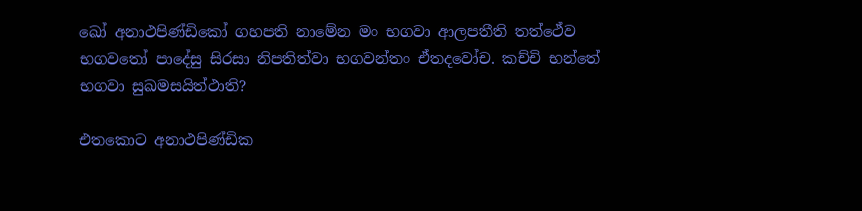ඛෝ අනාථපිණ්‌ඩිකෝ ගහපති නාමේන මං භගවා ආලපතීති තත්ථේව භගවතෝ පාදේසු සිරසා නිපතිත්‌වා භගවන්‌තං ඒතදවෝච. කච්‌චි භන්තේ භගවා සුඛමසයිත්‌ථාති?

එතකොට අනාථපිණ්ඩික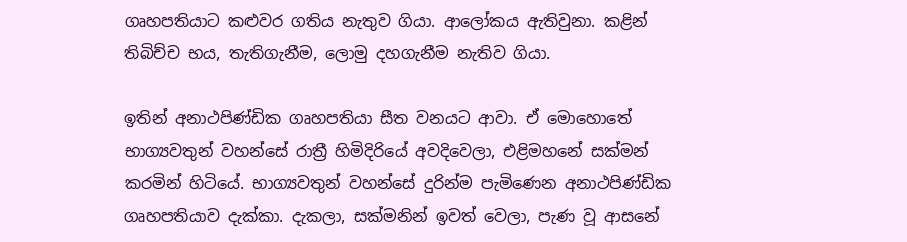ගෘහපතියාට කළුවර ගතිය නැතුව ගියා. ආලෝකය ඇතිවුනා. කළින් තිබිච්ච භය, තැතිගැනීම, ලොමු දහගැනීම නැතිව ගියා.

ඉතින් අනාථපිණ්ඩික ගෘහපතියා සීත වනයට ආවා. ඒ මොහොතේ භාග්‍යවතුන් වහන්සේ රාත්‍රී හිමිදිරියේ අවදිවෙලා, එළිමහනේ සක්මන් කරමින් හිටියේ. භාග්‍යවතුන් වහන්සේ දුරින්ම පැමිණෙන අනාථපිණ්ඩික ගෘහපතියාව දැක්කා. දැකලා, සක්මනින් ඉවත් වෙලා, පැණ වූ ආසනේ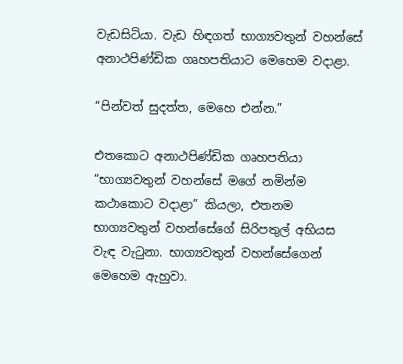වැඩසිටියා. වැඩ හිඳගත් භාග්‍යවතුන් වහන්සේ අනාථපිණ්ඩික ගෘහපතියාට මෙහෙම වදාළා.

“පින්වත් සුදත්ත, මෙහෙ එන්න.”

එතකොට අනාථපිණ්ඩික ගෘහපතියා “භාග්‍යවතුන් වහන්සේ මගේ නමින්ම කථාකොට වදාළා” කියලා, එතනම භාග්‍යවතුන් වහන්සේගේ සිරිපතුල් අභියස වැඳ වැටුනා. භාග්‍යවතුන් වහන්සේගෙන් මෙහෙම ඇහුවා.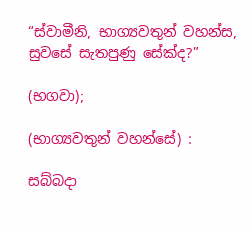“ස්වාමීනි, භාග්‍යවතුන් වහන්ස, සුවසේ සැතපුණු සේක්ද?”

(භගවා);

(භාග්‍යවතුන් වහන්සේ) :

සබ්‌බදා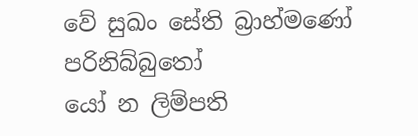වේ සුඛං සේති බ්‍රාහ්මණෝ පරිනිබ්‌බුතෝ
යෝ න ලිම්‌පති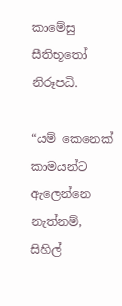කාමේසු සීතිභූතෝ නිරූපධි.

“යම් කෙනෙක් කාමයන්ට ඇලෙන්නෙ නැත්නම්, සිහිල්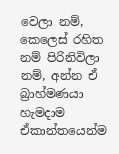වෙලා නම්, කෙලෙස් රහිත නම් පිරිනිවිලා නම්, අන්න ඒ බ්‍රාහ්මණයා හැමදාම ඒකාන්තයෙන්ම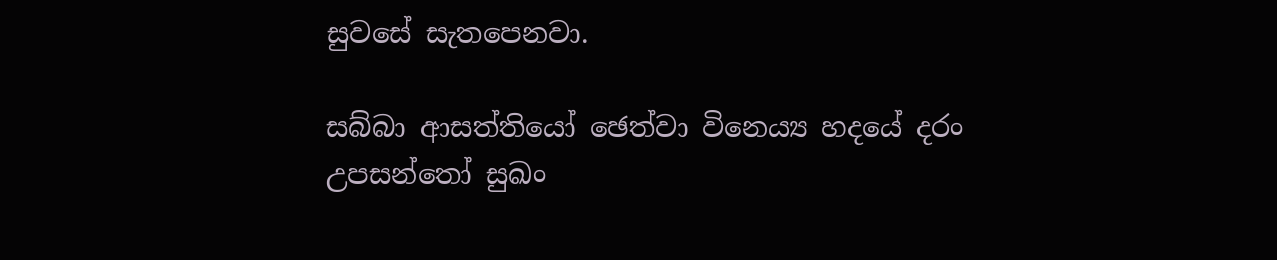සුවසේ සැතපෙනවා.

සබ්‌බා ආසත්‌තියෝ ඡෙත්‌වා විනෙය්‍ය හදයේ දරං
උපසන්‌තෝ සුඛං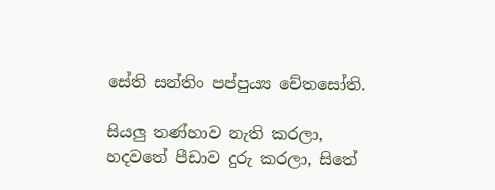සේති සන්‌තිං පප්‌පුය්‍ය චේතසෝති.

සියලු තණ්හාව නැති කරලා, හදවතේ පීඩාව දුරු කරලා, සිතේ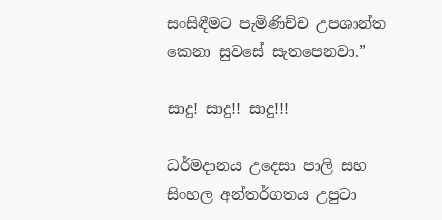සංසිඳීමට පැමිණිච්ච උපශාන්ත කෙනා සුවසේ සැතපෙනවා.”

සාදු! සාදු!! සාදු!!!

ධර්මදානය උදෙසා පාලි සහ සිංහල අන්තර්ගතය උපුටා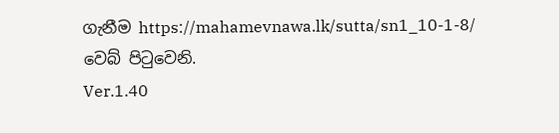ගැනීම https://mahamevnawa.lk/sutta/sn1_10-1-8/ වෙබ් පිටුවෙනි.
Ver.1.40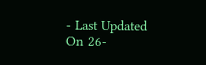- Last Updated On 26-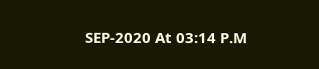SEP-2020 At 03:14 P.M